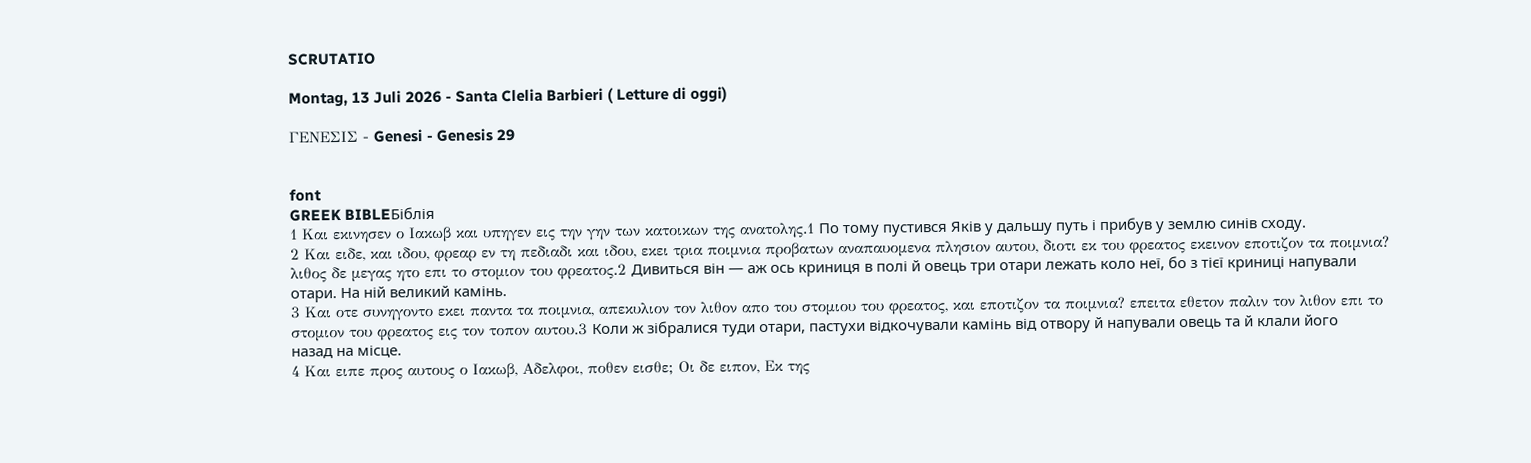SCRUTATIO

Montag, 13 Juli 2026 - Santa Clelia Barbieri ( Letture di oggi)

ΓΕΝΕΣΙΣ - Genesi - Genesis 29


font
GREEK BIBLEБіблія
1 Και εκινησεν ο Ιακωβ και υπηγεν εις την γην των κατοικων της ανατολης.1 По тому пустився Яків у дальшу путь і прибув у землю синів сходу.
2 Και ειδε, και ιδου, φρεαρ εν τη πεδιαδι και ιδου, εκει τρια ποιμνια προβατων αναπαυομενα πλησιον αυτου, διοτι εκ του φρεατος εκεινον εποτιζον τα ποιμνια? λιθος δε μεγας ητο επι το στομιον του φρεατος.2 Дивиться він — аж ось криниця в полі й овець три отари лежать коло неї, бо з тієї криниці напували отари. На ній великий камінь.
3 Και οτε συνηγοντο εκει παντα τα ποιμνια, απεκυλιον τον λιθον απο του στομιου του φρεατος, και εποτιζον τα ποιμνια? επειτα εθετον παλιν τον λιθον επι το στομιον του φρεατος εις τον τοπον αυτου.3 Коли ж зібралися туди отари, пастухи відкочували камінь від отвору й напували овець та й клали його назад на місце.
4 Και ειπε προς αυτους ο Ιακωβ, Αδελφοι, ποθεν εισθε; Οι δε ειπον, Εκ της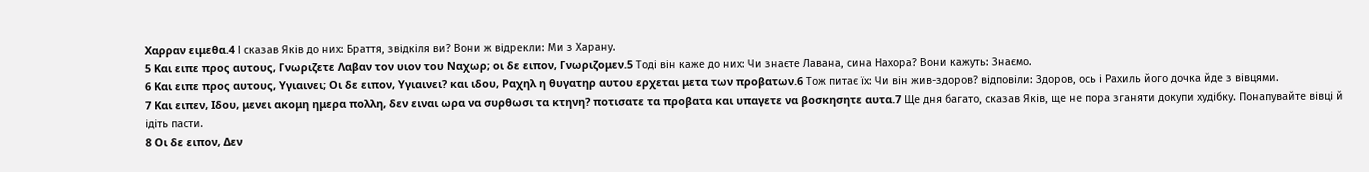Χαρραν ειμεθα.4 І сказав Яків до них: Браття, звідкіля ви? Вони ж відрекли: Ми з Харану.
5 Και ειπε προς αυτους, Γνωριζετε Λαβαν τον υιον του Ναχωρ; οι δε ειπον, Γνωριζομεν.5 Тоді він каже до них: Чи знаєте Лавана, сина Нахора? Вони кажуть: Знаємо.
6 Και ειπε προς αυτους, Υγιαινει; Οι δε ειπον, Υγιαινει? και ιδου, Ραχηλ η θυγατηρ αυτου ερχεται μετα των προβατων.6 Тож питає їх: Чи він жив-здоров? відповіли: Здоров, ось і Рахиль його дочка йде з вівцями.
7 Και ειπεν, Ιδου, μενει ακομη ημερα πολλη, δεν ειναι ωρα να συρθωσι τα κτηνη? ποτισατε τα προβατα και υπαγετε να βοσκησητε αυτα.7 Ще дня багато, сказав Яків, ще не пора зганяти докупи худібку. Понапувайте вівці й ідіть пасти.
8 Οι δε ειπον, Δεν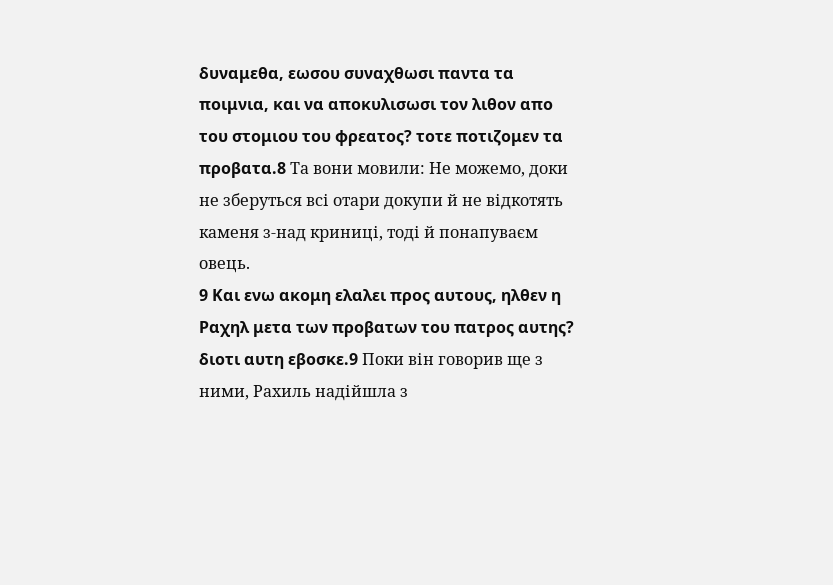δυναμεθα, εωσου συναχθωσι παντα τα ποιμνια, και να αποκυλισωσι τον λιθον απο του στομιου του φρεατος? τοτε ποτιζομεν τα προβατα.8 Та вони мовили: Не можемо, доки не зберуться всі отари докупи й не відкотять каменя з-над криниці, тоді й понапуваєм овець.
9 Και ενω ακομη ελαλει προς αυτους, ηλθεν η Ραχηλ μετα των προβατων του πατρος αυτης? διοτι αυτη εβοσκε.9 Поки він говорив ще з ними, Рахиль надійшла з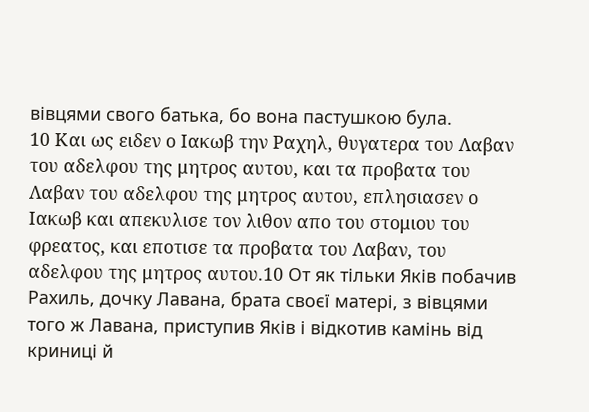вівцями свого батька, бо вона пастушкою була.
10 Και ως ειδεν ο Ιακωβ την Ραχηλ, θυγατερα του Λαβαν του αδελφου της μητρος αυτου, και τα προβατα του Λαβαν του αδελφου της μητρος αυτου, επλησιασεν ο Ιακωβ και απεκυλισε τον λιθον απο του στομιου του φρεατος, και εποτισε τα προβατα του Λαβαν, του αδελφου της μητρος αυτου.10 От як тільки Яків побачив Рахиль, дочку Лавана, брата своєї матері, з вівцями того ж Лавана, приступив Яків і відкотив камінь від криниці й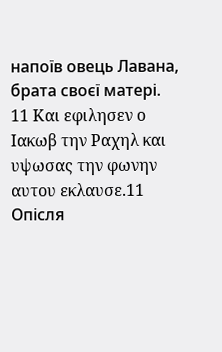напоїв овець Лавана, брата своєї матері.
11 Και εφιλησεν ο Ιακωβ την Ραχηλ και υψωσας την φωνην αυτου εκλαυσε.11 Опісля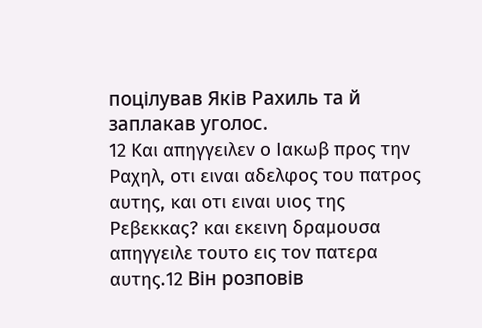поцілував Яків Рахиль та й заплакав уголос.
12 Και απηγγειλεν ο Ιακωβ προς την Ραχηλ, οτι ειναι αδελφος του πατρος αυτης, και οτι ειναι υιος της Ρεβεκκας? και εκεινη δραμουσα απηγγειλε τουτο εις τον πατερα αυτης.12 Він розповів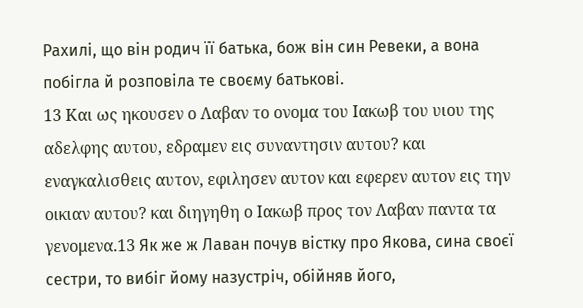Рахилі, що він родич її батька, бож він син Ревеки, а вона побігла й розповіла те своєму батькові.
13 Και ως ηκουσεν ο Λαβαν το ονομα του Ιακωβ του υιου της αδελφης αυτου, εδραμεν εις συναντησιν αυτου? και εναγκαλισθεις αυτον, εφιλησεν αυτον και εφερεν αυτον εις την οικιαν αυτου? και διηγηθη ο Ιακωβ προς τον Λαβαν παντα τα γενομενα.13 Як же ж Лаван почув вістку про Якова, сина своєї сестри, то вибіг йому назустріч, обійняв його,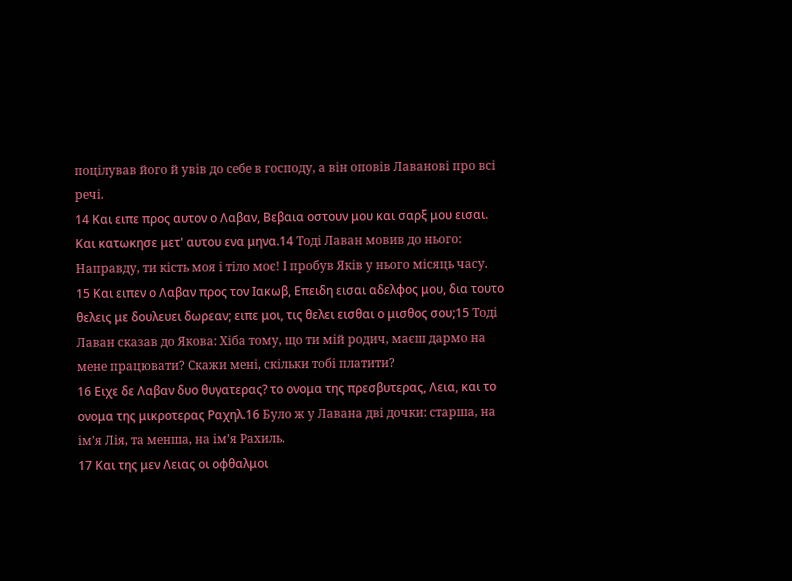поцілував його й увів до себе в господу, а він оповів Лаванові про всі речі.
14 Και ειπε προς αυτον ο Λαβαν, Βεβαια οστουν μου και σαρξ μου εισαι. Και κατωκησε μετ' αυτου ενα μηνα.14 Тоді Лаван мовив до нього: Направду, ти кість моя і тіло моє! І пробув Яків у нього місяць часу.
15 Και ειπεν ο Λαβαν προς τον Ιακωβ, Επειδη εισαι αδελφος μου, δια τουτο θελεις με δουλευει δωρεαν; ειπε μοι, τις θελει εισθαι ο μισθος σου;15 Тоді Лаван сказав до Якова: Хіба тому, що ти мій родич, маєш дармо на мене працювати? Скажи мені, скільки тобі платити?
16 Ειχε δε Λαβαν δυο θυγατερας? το ονομα της πρεσβυτερας, Λεια, και το ονομα της μικροτερας Ραχηλ.16 Було ж у Лавана дві дочки: старша, на ім’я Лія, та менша, на ім’я Рахиль.
17 Και της μεν Λειας οι οφθαλμοι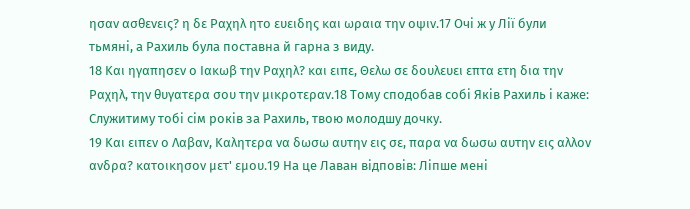ησαν ασθενεις? η δε Ραχηλ ητο ευειδης και ωραια την οψιν.17 Очі ж у Лії були тьмяні, а Рахиль була поставна й гарна з виду.
18 Και ηγαπησεν ο Ιακωβ την Ραχηλ? και ειπε, Θελω σε δουλευει επτα ετη δια την Ραχηλ, την θυγατερα σου την μικροτεραν.18 Тому сподобав собі Яків Рахиль і каже: Служитиму тобі сім років за Рахиль, твою молодшу дочку.
19 Και ειπεν ο Λαβαν, Καλητερα να δωσω αυτην εις σε, παρα να δωσω αυτην εις αλλον ανδρα? κατοικησον μετ' εμου.19 На це Лаван відповів: Ліпше мені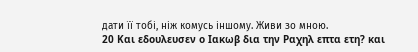дати її тобі, ніж комусь іншому. Живи зо мною.
20 Και εδουλευσεν ο Ιακωβ δια την Ραχηλ επτα ετη? και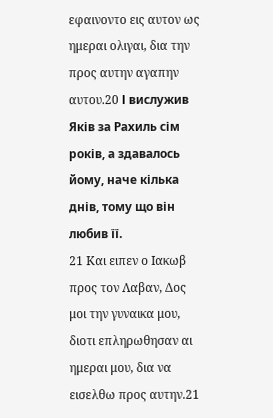εφαινοντο εις αυτον ως ημεραι ολιγαι, δια την προς αυτην αγαπην αυτου.20 І вислужив Яків за Рахиль сім років, а здавалось йому, наче кілька днів, тому що він любив її.
21 Και ειπεν ο Ιακωβ προς τον Λαβαν, Δος μοι την γυναικα μου, διοτι επληρωθησαν αι ημεραι μου, δια να εισελθω προς αυτην.21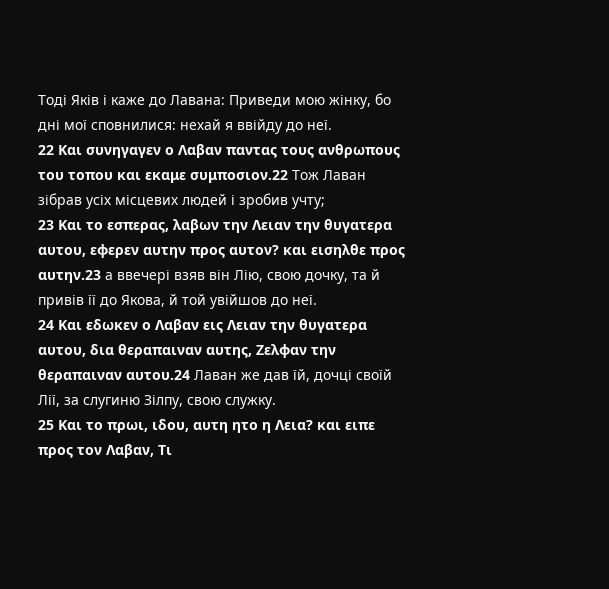Тоді Яків і каже до Лавана: Приведи мою жінку, бо дні мої сповнилися: нехай я ввійду до неї.
22 Και συνηγαγεν ο Λαβαν παντας τους ανθρωπους του τοπου και εκαμε συμποσιον.22 Тож Лаван зібрав усіх місцевих людей і зробив учту;
23 Και το εσπερας, λαβων την Λειαν την θυγατερα αυτου, εφερεν αυτην προς αυτον? και εισηλθε προς αυτην.23 а ввечері взяв він Лію, свою дочку, та й привів її до Якова, й той увійшов до неї.
24 Και εδωκεν ο Λαβαν εις Λειαν την θυγατερα αυτου, δια θεραπαιναν αυτης, Ζελφαν την θεραπαιναν αυτου.24 Лаван же дав їй, дочці своїй Лії, за слугиню Зілпу, свою служку.
25 Και το πρωι, ιδου, αυτη ητο η Λεια? και ειπε προς τον Λαβαν, Τι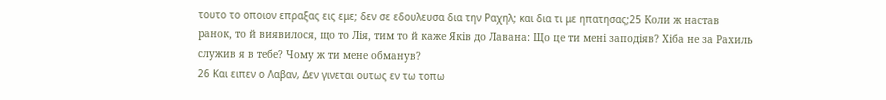τουτο το οποιον επραξας εις εμε; δεν σε εδουλευσα δια την Ραχηλ; και δια τι με ηπατησας;25 Коли ж настав ранок, то й виявилося, що то Лія, тим то й каже Яків до Лавана: Що це ти мені заподіяв? Хіба не за Рахиль служив я в тебе? Чому ж ти мене обманув?
26 Και ειπεν ο Λαβαν, Δεν γινεται ουτως εν τω τοπω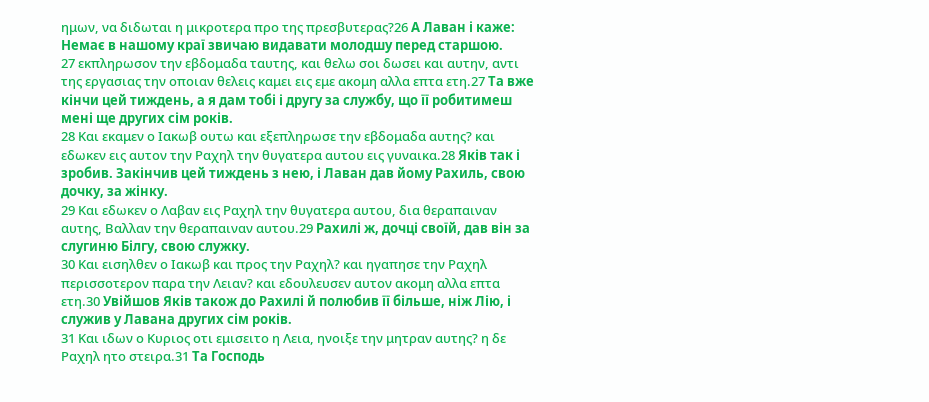ημων, να διδωται η μικροτερα προ της πρεσβυτερας?26 А Лаван і каже: Немає в нашому краї звичаю видавати молодшу перед старшою.
27 εκπληρωσον την εβδομαδα ταυτης, και θελω σοι δωσει και αυτην, αντι της εργασιας την οποιαν θελεις καμει εις εμε ακομη αλλα επτα ετη.27 Та вже кінчи цей тиждень, а я дам тобі і другу за службу, що її робитимеш мені ще других сім років.
28 Και εκαμεν ο Ιακωβ ουτω και εξεπληρωσε την εβδομαδα αυτης? και εδωκεν εις αυτον την Ραχηλ την θυγατερα αυτου εις γυναικα.28 Яків так і зробив. Закінчив цей тиждень з нею, і Лаван дав йому Рахиль, свою дочку, за жінку.
29 Και εδωκεν ο Λαβαν εις Ραχηλ την θυγατερα αυτου, δια θεραπαιναν αυτης, Βαλλαν την θεραπαιναν αυτου.29 Рахилі ж, дочці своїй, дав він за слугиню Білгу, свою служку.
30 Και εισηλθεν ο Ιακωβ και προς την Ραχηλ? και ηγαπησε την Ραχηλ περισσοτερον παρα την Λειαν? και εδουλευσεν αυτον ακομη αλλα επτα ετη.30 Увійшов Яків також до Рахилі й полюбив її більше, ніж Лію, і служив у Лавана других сім років.
31 Και ιδων ο Κυριος οτι εμισειτο η Λεια, ηνοιξε την μητραν αυτης? η δε Ραχηλ ητο στειρα.31 Та Господь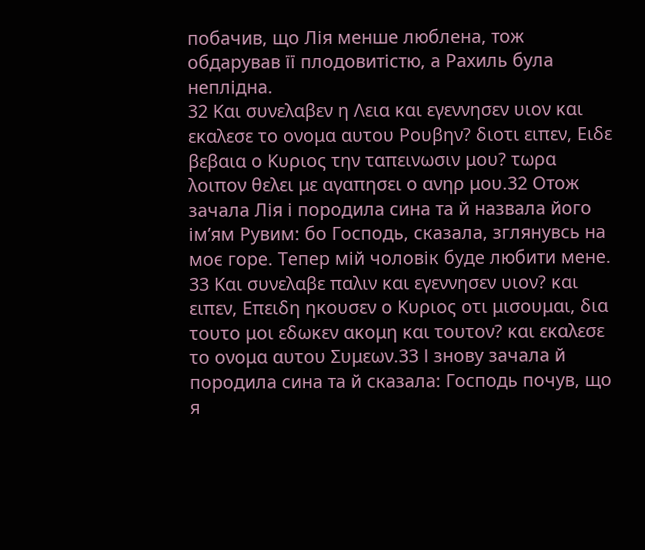побачив, що Лія менше люблена, тож обдарував її плодовитістю, а Рахиль була неплідна.
32 Και συνελαβεν η Λεια και εγεννησεν υιον και εκαλεσε το ονομα αυτου Ρουβην? διοτι ειπεν, Ειδε βεβαια ο Κυριος την ταπεινωσιν μου? τωρα λοιπον θελει με αγαπησει ο ανηρ μου.32 Отож зачала Лія і породила сина та й назвала його ім’ям Рувим: бо Господь, сказала, зглянувсь на моє горе. Тепер мій чоловік буде любити мене.
33 Και συνελαβε παλιν και εγεννησεν υιον? και ειπεν, Επειδη ηκουσεν ο Κυριος οτι μισουμαι, δια τουτο μοι εδωκεν ακομη και τουτον? και εκαλεσε το ονομα αυτου Συμεων.33 І знову зачала й породила сина та й сказала: Господь почув, що я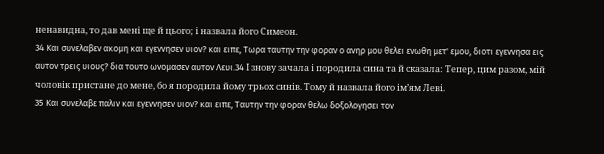ненавидна, то дав мені ще й цього; і назвала його Симеон.
34 Και συνελαβεν ακομη και εγεννησεν υιον? και ειπε, Τωρα ταυτην την φοραν ο ανηρ μου θελει ενωθη μετ' εμου, διοτι εγεννησα εις αυτον τρεις υιους? δια τουτο ωνομασεν αυτον Λευι.34 І знову зачала і породила сина та й сказала: Тепер, цим разом, мій чоловік пристане до мене, бо я породила йому трьох синів. Тому й назвала його ім’ям Леві.
35 Και συνελαβε παλιν και εγεννησεν υιον? και ειπε, Ταυτην την φοραν θελω δοξολογησει τον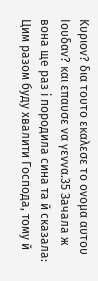Κυριον? δια τουτο εκαλεσε το ονομα αυτου Ιουδαν? και επαυσε να γεννα.35 Зачала ж вона ще раз і породила сина та й сказала: Цим разом буду хвалити Господа, тому й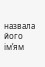назвала його ім’ям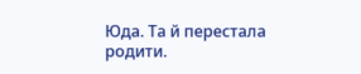Юда. Та й перестала родити.